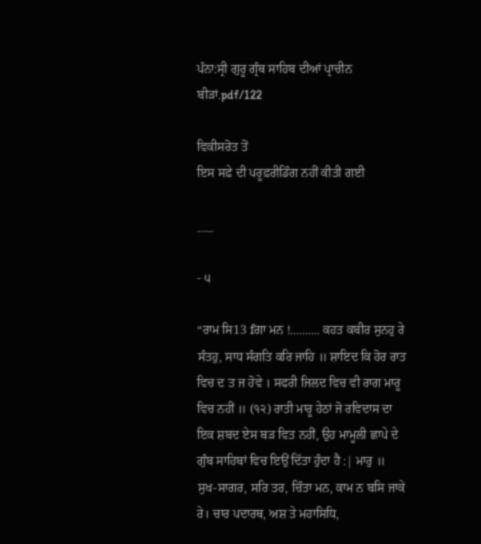ਪੰਨਾ:ਸ੍ਰੀ ਗੁਰੂ ਗ੍ਰੰਥ ਸਾਹਿਬ ਦੀਆਂ ਪ੍ਰਾਚੀਨ ਬੀੜਾਂ.pdf/122

ਵਿਕੀਸਰੋਤ ਤੋਂ
ਇਸ ਸਫ਼ੇ ਦੀ ਪਰੂਫ਼ਰੀਡਿੰਗ ਨਹੀਂ ਕੀਤੀ ਗਈ

___

- ੫

“ਰਾਮ ਸਿ13 fਗਾ ਮਨ !.......... ਕਹਤ ਕਬੀਰ ਸੁਨਹੁ ਰੇ ਸੰਤਹੁ, ਸਾਧ ਸੰਗਤਿ ਕਰਿ ਜਾਹਿ ॥ ਸ਼ਾਇਦ ਕਿ ਹੋਰ ਰਾਤ ਵਿਚ ਦ ਤ ਜ ਹੋਵੇ । ਸਫਰੀ ਜਿਲਦ ਵਿਚ ਵੀ ਰਾਗ ਮਾਰੂ ਵਿਚ ਨਹੀਂ ॥ (੧੨) ਰਾਤੀ ਮਾਰੂ ਹੇਠਾਂ ਜੋ ਰਵਿਦਾਸ ਦਾ ਇਕ ਸ਼ਬਦ ਏਸ ਬੜ ਵਿਤ ਨਹੀਂ, ਉਹ ਮਾਮੂਲੀ ਛਾਪੇ ਦੇ ਗੁੰਬ ਸਾਹਿਬਾਂ ਵਿਚ ਇਉਂ ਦਿੱਤਾ ਹੁੰਦਾ ਹੈ :| ਮਾਰੁ ॥ ਸੁਖ-ਸਾਗਰ, ਸਰਿ ਤਰ, ਚਿੰਤਾ ਮਨ, ਕਾਮ ਨ ਬਸਿ ਜਾਕੇ ਰੇ। ਚਾਰ ਪਦਾਰਥ, ਅਸ਼ ਤੇ ਮਹਾਸਿਧਿ,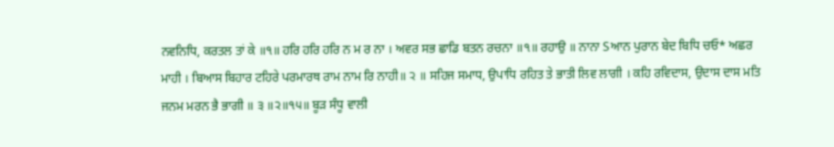ਨਵਨਿਧਿ, ਕਰਤਲ ਤਾਂ ਕੇ ॥੧॥ ਹਰਿ ਹਰਿ ਹਰਿ ਨ ਮ ਰ ਨਾ । ਅਵਰ ਸਭ ਛਾਡਿ ਬਤਨ ਰਚਨਾ ॥੧॥ ਰਹਾਉ ॥ ਨਾਨਾ Sਆਨ ਪੁਰਾਨ ਬੇਦ ਬਿਧਿ ਚਓ* ਅਛਰ ਮਾਹੀ । ਬਿਆਸ ਬਿਹਾਰ ਟਹਿਰੇ ਪਰਮਾਰਥ ਰਾਮ ਨਾਮ ਰਿ ਨਾਹੀ॥ ੨ ॥ ਸਹਿਜ ਸਮਾਧ, ਉਪਾਧਿ ਰਹਿਤ ਤੇ ਭਾਤੀ ਲਿਵ ਲਾਗੀ । ਕਹਿ ਰਵਿਦਾਸ, ਉਦਾਸ ਦਾਸ ਮਤਿ ਜਨਮ ਮਰਨ ਭੈ ਭਾਗੀ ॥ ੩ ॥੨॥੧੫॥ ਬੂੜ ਸੰਧੂ ਵਾਲੀ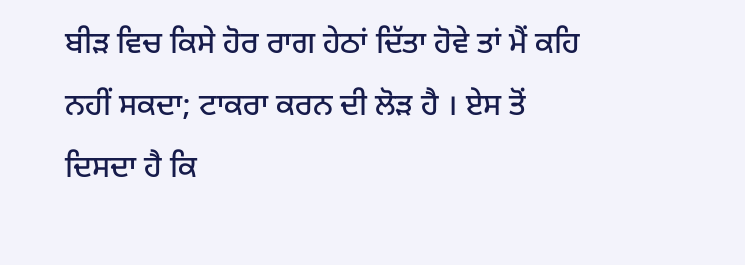ਬੀੜ ਵਿਚ ਕਿਸੇ ਹੋਰ ਰਾਗ ਹੇਠਾਂ ਦਿੱਤਾ ਹੋਵੇ ਤਾਂ ਮੈਂ ਕਹਿ ਨਹੀਂ ਸਕਦਾ; ਟਾਕਰਾ ਕਰਨ ਦੀ ਲੋੜ ਹੈ । ਏਸ ਤੋਂ ਦਿਸਦਾ ਹੈ ਕਿ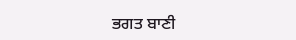ਭਗਤ ਬਾਣੀ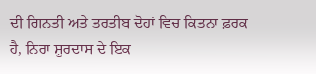ਦੀ ਗਿਨਤੀ ਅਤੇ ਤਰਤੀਬ ਦੋਹਾਂ ਵਿਚ ਕਿਤਨਾ ਫ਼ਰਕ ਹੈ, ਨਿਰਾ ਸ਼ੁਰਦਾਸ ਦੇ ਇਕ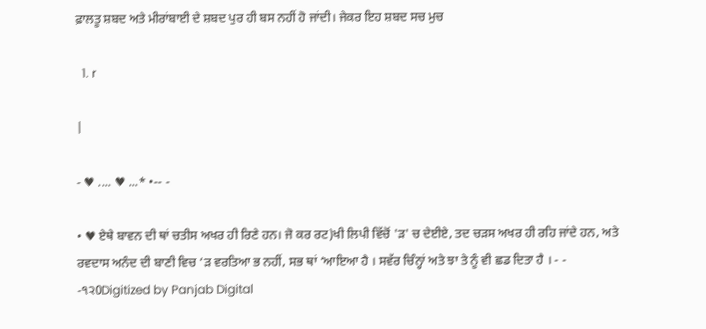ਫ਼ਾਲਤੂ ਸ਼ਬਦ ਅਤੇ ਮੀਰਾਂਬਾਈ ਦੇ ਸ਼ਬਦ ਪੁਰ ਹੀ ਬਸ ਨਹੀਂ ਹੋ ਜਾਂਦੀ। ਜੇਕਰ ਇਹ ਸ਼ਬਦ ਸਚ ਮੁਚ

  1. r

|

- ♥ .... ♥ ...* •-- -

• ♥ ਏਥੇ ਬਾਵਨ ਦੀ ਥਾਂ ਚਤੀਸ ਅਖਰ ਹੀ ਰਿਣੇ ਹਨ। ਜੋ ਕਰ ਰਟ)ਖੀ ਲਿਪੀ ਵਿੱਚੋਂ 'ੜ' ਚ ਦੇਈਏ, ਤਦ ਚੜਸ ਅਖਰ ਹੀ ਰਹਿ ਜਾਂਦੇ ਹਨ, ਅਤੇ ਰਵਦਾਸ ਅਨੰਦ ਦੀ ਬਾਣੀ ਵਿਚ ‘ੜ ਵਰਤਿਆ ਭ ਨਹੀਂ, ਸਭ ਥਾਂ ‘ਆਇਆ ਹੈ । ਸਵੱਰ ਚਿੰਨ੍ਹਾਂ ਅਤੇ ਝਾ ਤੇ ਨੂੰ ਵੀ ਛਡ ਦਿਤਾ ਹੈ । - - -੧੨0Digitized by Panjab Digital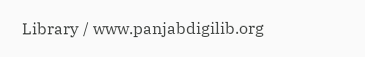Library / www.panjabdigilib.org